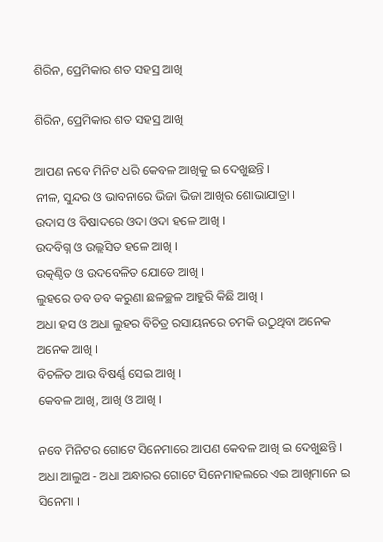ଶିରିନ, ପ୍ରେମିକାର ଶତ ସହସ୍ର ଆଖି

ଶିରିନ, ପ୍ରେମିକାର ଶତ ସହସ୍ର ଆଖି

ଆପଣ ନବେ ମିନିଟ ଧରି କେବଳ ଆଖିକୁ ଇ ଦେଖୁଛନ୍ତି ।
ନୀଳ, ସୁନ୍ଦର ଓ ଭାବନାରେ ଭିଜା ଭିଜା ଆଖିର ଶୋଭାଯାତ୍ରା ।
ଉଦାସ ଓ ବିଷାଦରେ ଓଦା ଓଦା ହଳେ ଆଖି ।
ଉଦବିଗ୍ନ ଓ ଉଲ୍ଲସିତ ହଳେ ଆଖି ।
ଉତ୍କଣ୍ଠିତ ଓ ଉଦବେଳିତ ଯୋଡେ ଆଖି ।
ଲୁହରେ ଡବ ଡବ କରୁଣା ଛଳଚ୍ଛଳ ଆହୁରି କିଛି ଆଖି ।
ଅଧା ହସ ଓ ଅଧା ଲୁହର ବିଚିତ୍ର ରସାୟନରେ ଚମକି ଉଠୁଥିବା ଅନେକ ଅନେକ ଆଖି ।
ବିଚଳିତ ଆଉ ବିଷର୍ଣ୍ଣ ସେଇ ଆଖି ।
କେବଳ ଆଖି, ଆଖି ଓ ଆଖି ।

ନବେ ମିନିଟର ଗୋଟେ ସିନେମାରେ ଆପଣ କେବଳ ଆଖି ଇ ଦେଖୁଛନ୍ତି । ଅଧା ଆଲୁଅ - ଅଧା ଅନ୍ଧାରର ଗୋଟେ ସିନେମାହଲରେ ଏଇ ଆଖିମାନେ ଇ ସିନେମା ।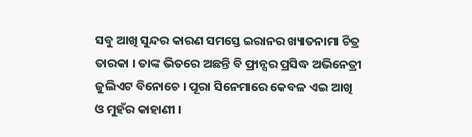ସବୁ ଆଖି ସୁନ୍ଦର କାରଣ ସମସ୍ତେ ଇରାନର ଖ୍ୟାତନାମା ଚିତ୍ର ତାରକା । ତାଙ୍କ ଭିତରେ ଅଛନ୍ତି ବି ଫ୍ରାନ୍ସର ପ୍ରସିଦ୍ଧ ଅଭିନେତ୍ରୀ ଜୁଲିଏଟ ବିନୋଚେ । ପୂରା ସିନେମାରେ କେବଳ ଏଇ ଆଖି ଓ ମୁହଁର କାହାଣୀ ।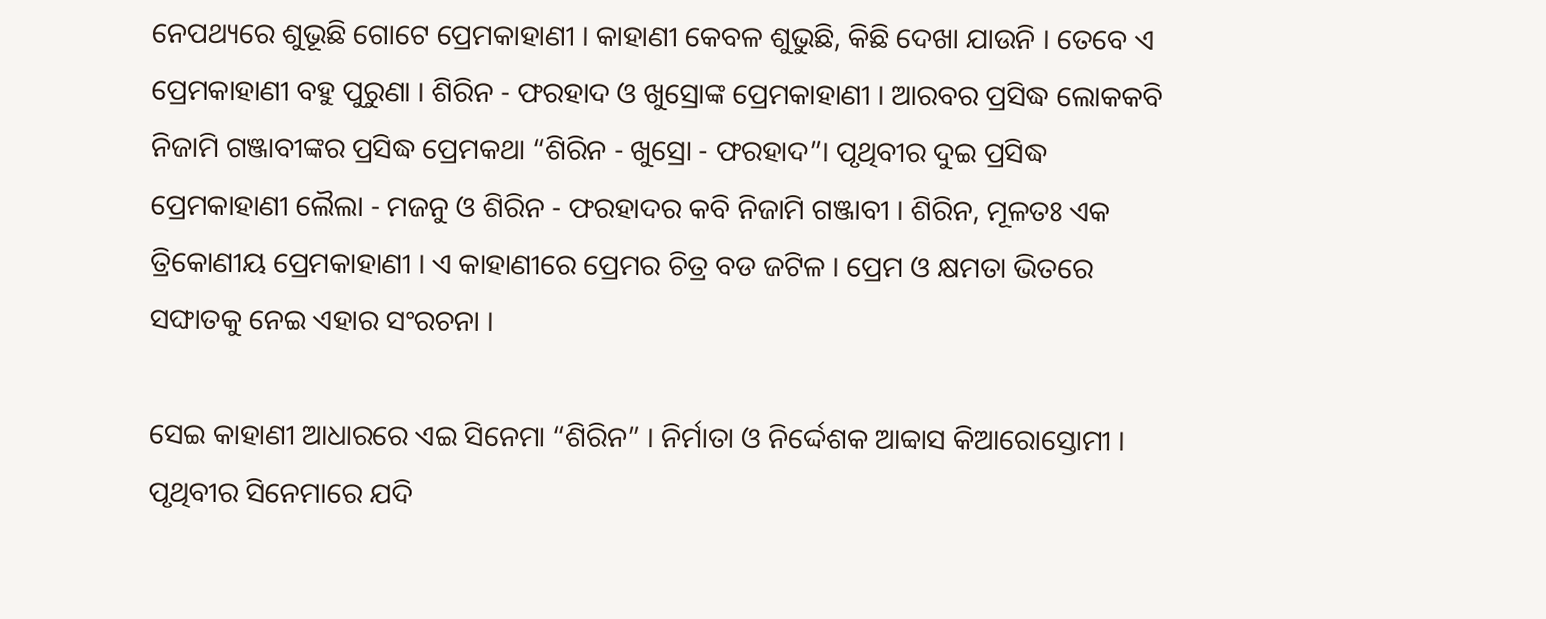ନେପଥ୍ୟରେ ଶୁଭୂଛି ଗୋଟେ ପ୍ରେମକାହାଣୀ । କାହାଣୀ କେବଳ ଶୁଭୁଛି, କିଛି ଦେଖା ଯାଉନି । ତେବେ ଏ ପ୍ରେମକାହାଣୀ ବହୁ ପୁରୁଣା । ଶିରିନ - ଫରହାଦ ଓ ଖୁସ୍ରୋଙ୍କ ପ୍ରେମକାହାଣୀ । ଆରବର ପ୍ରସିଦ୍ଧ ଲୋକକବି ନିଜାମି ଗଞ୍ଜାବୀଙ୍କର ପ୍ରସିଦ୍ଧ ପ୍ରେମକଥା “ଶିରିନ - ଖୁସ୍ରୋ - ଫରହାଦ”। ପୃଥିବୀର ଦୁଇ ପ୍ରସିଦ୍ଧ ପ୍ରେମକାହାଣୀ ଲୈଲା - ମଜନୁ ଓ ଶିରିନ - ଫରହାଦର କବି ନିଜାମି ଗଞ୍ଜାବୀ । ଶିରିନ, ମୂଳତଃ ଏକ ତ୍ରିକୋଣୀୟ ପ୍ରେମକାହାଣୀ । ଏ କାହାଣୀରେ ପ୍ରେମର ଚିତ୍ର ବଡ ଜଟିଳ । ପ୍ରେମ ଓ କ୍ଷମତା ଭିତରେ ସଙ୍ଘାତକୁ ନେଇ ଏହାର ସଂରଚନା ।

ସେଇ କାହାଣୀ ଆଧାରରେ ଏଇ ସିନେମା “ଶିରିନ” । ନିର୍ମାତା ଓ ନିର୍ଦ୍ଦେଶକ ଆବ୍ବାସ କିଆରୋସ୍ତୋମୀ । ପୃଥିବୀର ସିନେମାରେ ଯଦି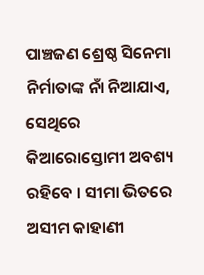ପାଞ୍ଚଜଣ ଶ୍ରେଷ୍ଠ ସିନେମା ନିର୍ମାତାଙ୍କ ନାଁ ନିଆଯାଏ, ସେଥିରେ କିଆରୋସ୍ତୋମୀ ଅବଶ୍ୟ ରହିବେ । ସୀମା ଭିତରେ ଅସୀମ କାହାଣୀ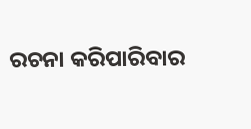ରଚନା କରିପାରିବାର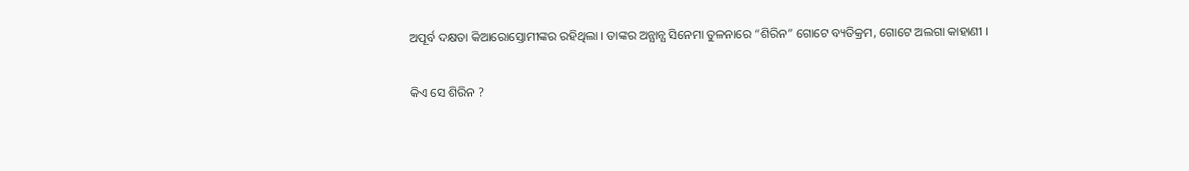ଅପୂର୍ବ ଦକ୍ଷତା କିଆରୋସ୍ତୋମୀଙ୍କର ରହିଥିଲା । ତାଙ୍କର ଅନ୍ଯାନ୍ଯ ସିନେମା ତୁଳନାରେ “ଶିରିନ” ଗୋଟେ ବ୍ୟତିକ୍ରମ, ଗୋଟେ ଅଲଗା କାହାଣୀ ।

କିଏ ସେ ଶିରିନ ?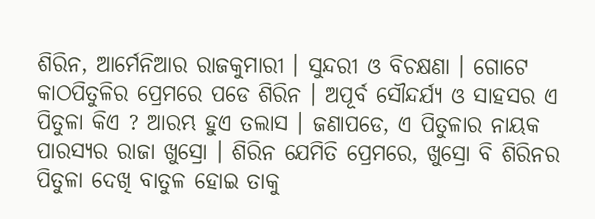ଶିରିନ, ଆର୍ମେନିଆର ରାଜକୁମାରୀ । ସୁନ୍ଦରୀ ଓ ବିଚକ୍ଷଣା । ଗୋଟେ କାଠପିତୁଳିର ପ୍ରେମରେ ପଡେ ଶିରିନ । ଅପୂର୍ବ ସୌନ୍ଦର୍ଯ୍ୟ ଓ ସାହସର ଏ ପିତୁଳା କିଏ ? ଆରମ୍ଭ ହୁଏ ତଲାସ । ଜଣାପଡେ, ଏ ପିତୁଳାର ନାୟକ ପାରସ୍ୟର ରାଜା ଖୁସ୍ରୋ । ଶିରିନ ଯେମିତି ପ୍ରେମରେ, ଖୁସ୍ରୋ ବି ଶିରିନର ପିତୁଳା ଦେଖି ବାତୁଳ ହୋଇ ତାକୁ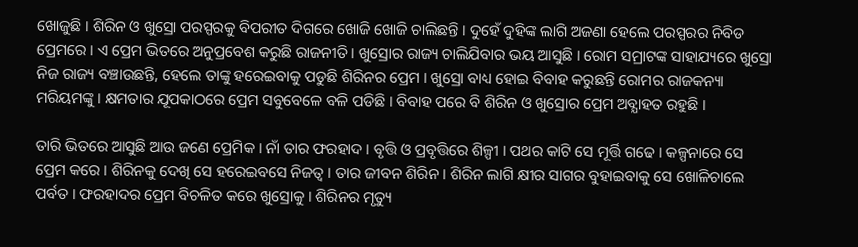ଖୋଜୁଛି । ଶିରିନ ଓ ଖୁସ୍ରୋ ପରସ୍ପରକୁ ବିପରୀତ ଦିଗରେ ଖୋଜି ଖୋଜି ଚାଲିଛନ୍ତି । ଦୁହେଁ ଦୁହିଙ୍କ ଲାଗି ଅଜଣା ହେଲେ ପରସ୍ପରର ନିବିଡ ପ୍ରେମରେ । ଏ ପ୍ରେମ ଭିତରେ ଅନୁପ୍ରବେଶ କରୁଛି ରାଜନୀତି । ଖୁସ୍ରୋର ରାଜ୍ୟ ଚାଲିଯିବାର ଭୟ ଆସୁଛି । ରୋମ ସମ୍ରାଟଙ୍କ ସାହାଯ୍ୟରେ ଖୁସ୍ରୋ ନିଜ ରାଜ୍ୟ ବଞ୍ଚାଉଛନ୍ତି, ହେଲେ ତାଙ୍କୁ ହରେଇବାକୁ ପଡୁଛି ଶିରିନର ପ୍ରେମ । ଖୁସ୍ରୋ ବାଧ୍ୟ ହୋଇ ବିବାହ କରୁଛନ୍ତି ରୋମର ରାଜକନ୍ୟା ମରିୟମଙ୍କୁ । କ୍ଷମତାର ଯୂପକାଠରେ ପ୍ରେମ ସବୁବେଳେ ବଳି ପଡିଛି । ବିବାହ ପରେ ବି ଶିରିନ ଓ ଖୁସ୍ରୋର ପ୍ରେମ ଅବ୍ଯାହତ ରହୁଛି ।

ତାରି ଭିତରେ ଆସୁଛି ଆଉ ଜଣେ ପ୍ରେମିକ । ନାଁ ତାର ଫରହାଦ । ବୃତ୍ତି ଓ ପ୍ରବୃତ୍ତିରେ ଶିଳ୍ପୀ । ପଥର କାଟି ସେ ମୂର୍ତ୍ତି ଗଢେ । କଳ୍ପନାରେ ସେ ପ୍ରେମ କରେ । ଶିରିନକୁ ଦେଖି ସେ ହରେଇବସେ ନିଜତ୍ଵ । ତାର ଜୀବନ ଶିରିନ । ଶିରିନ ଲାଗି କ୍ଷୀର ସାଗର ବୁହାଇବାକୁ ସେ ଖୋଳିଚାଲେ ପର୍ବତ । ଫରହାଦର ପ୍ରେମ ବିଚଳିତ କରେ ଖୁସ୍ରୋକୁ । ଶିରିନର ମୃତ୍ୟୁ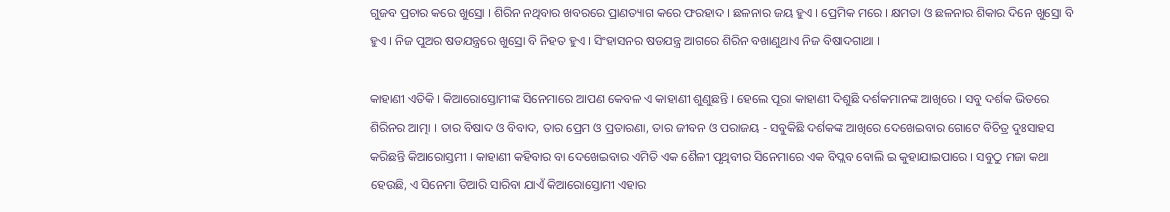ଗୁଜବ ପ୍ରଚାର କରେ ଖୁସ୍ରୋ । ଶିରିନ ନଥିବାର ଖବରରେ ପ୍ରାଣତ୍ୟାଗ କରେ ଫରହାଦ । ଛଳନାର ଜୟ ହୁଏ । ପ୍ରେମିକ ମରେ । କ୍ଷମତା ଓ ଛଳନାର ଶିକାର ଦିନେ ଖୁସ୍ରୋ ବି ହୁଏ । ନିଜ ପୁଅର ଷଡଯନ୍ତ୍ରରେ ଖୁସ୍ରୋ ବି ନିହତ ହୁଏ । ସିଂହାସନର ଷଡଯନ୍ତ୍ର ଆଗରେ ଶିରିନ ବଖାଣୁଥାଏ ନିଜ ବିଷାଦଗାଥା ।

କାହାଣୀ ଏତିକି । କିଆରୋସ୍ତୋମୀଙ୍କ ସିନେମାରେ ଆପଣ କେବଳ ଏ କାହାଣୀ ଶୁଣୁଛନ୍ତି । ହେଲେ ପୂରା କାହାଣୀ ଦିଶୁଛି ଦର୍ଶକମାନଙ୍କ ଆଖିରେ । ସବୁ ଦର୍ଶକ ଭିତରେ ଶିରିନର ଆତ୍ମା । ତାର ବିଷାଦ ଓ ବିବାଦ, ତାର ପ୍ରେମ ଓ ପ୍ରତାରଣା, ତାର ଜୀବନ ଓ ପରାଜୟ - ସବୁକିଛି ଦର୍ଶକଙ୍କ ଆଖିରେ ଦେଖେଇବାର ଗୋଟେ ବିଚିତ୍ର ଦୁଃସାହସ କରିଛନ୍ତି କିଆରୋସ୍ତମୀ । କାହାଣୀ କହିବାର ବା ଦେଖେଇବାର ଏମିତି ଏକ ଶୈଳୀ ପୃଥିବୀର ସିନେମାରେ ଏକ ବିପ୍ଲବ ବୋଲି ଇ କୁହାଯାଇପାରେ । ସବୁଠୁ ମଜା କଥା ହେଉଛି, ଏ ସିନେମା ତିଆରି ସାରିବା ଯାଏଁ କିଆରୋସ୍ତୋମୀ ଏହାର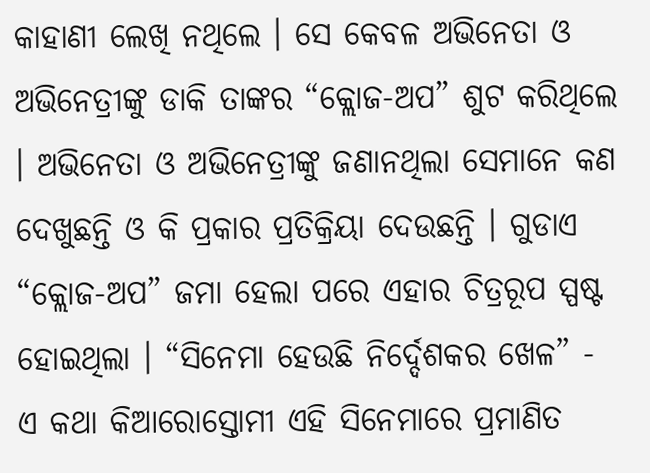କାହାଣୀ ଲେଖି ନଥିଲେ । ସେ କେବଳ ଅଭିନେତା ଓ ଅଭିନେତ୍ରୀଙ୍କୁ ଡାକି ତାଙ୍କର “କ୍ଲୋଜ-ଅପ” ଶୁଟ କରିଥିଲେ । ଅଭିନେତା ଓ ଅଭିନେତ୍ରୀଙ୍କୁ ଜଣାନଥିଲା ସେମାନେ କଣ ଦେଖୁଛନ୍ତି ଓ କି ପ୍ରକାର ପ୍ରତିକ୍ରିୟା ଦେଉଛନ୍ତି । ଗୁଡାଏ “କ୍ଲୋଜ-ଅପ” ଜମା ହେଲା ପରେ ଏହାର ଚିତ୍ରରୂପ ସ୍ପଷ୍ଟ ହୋଇଥିଲା । “ସିନେମା ହେଉଛି ନିର୍ଦ୍ଦେଶକର ଖେଳ” - ଏ କଥା କିଆରୋସ୍ତୋମୀ ଏହି ସିନେମାରେ ପ୍ରମାଣିତ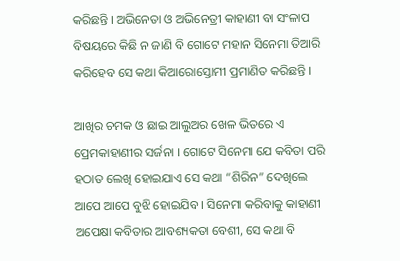କରିଛନ୍ତି । ଅଭିନେତା ଓ ଅଭିନେତ୍ରୀ କାହାଣୀ ବା ସଂଳାପ ବିଷୟରେ କିଛି ନ ଜାଣି ବି ଗୋଟେ ମହାନ ସିନେମା ତିଆରି କରିହେବ ସେ କଥା କିଆରୋସ୍ତୋମୀ ପ୍ରମାଣିତ କରିଛନ୍ତି ।

ଆଖିର ଚମକ ଓ ଛାଇ ଆଲୁଅର ଖେଳ ଭିତରେ ଏ ପ୍ରେମକାହାଣୀର ସର୍ଜନା । ଗୋଟେ ସିନେମା ଯେ କବିତା ପରି ହଠାତ ଲେଖି ହୋଇଯାଏ ସେ କଥା “ଶିରିନ” ଦେଖିଲେ ଆପେ ଆପେ ବୁଝି ହୋଇଯିବ । ସିନେମା କରିବାକୁ କାହାଣୀ ଅପେକ୍ଷା କବିତାର ଆବଶ୍ୟକତା ବେଶୀ, ସେ କଥା ବି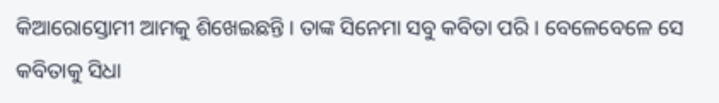କିଆରୋସ୍ତୋମୀ ଆମକୁ ଶିଖେଇଛନ୍ତି । ତାଙ୍କ ସିନେମା ସବୁ କବିତା ପରି । ବେଳେବେଳେ ସେ କବିତାକୁ ସିଧା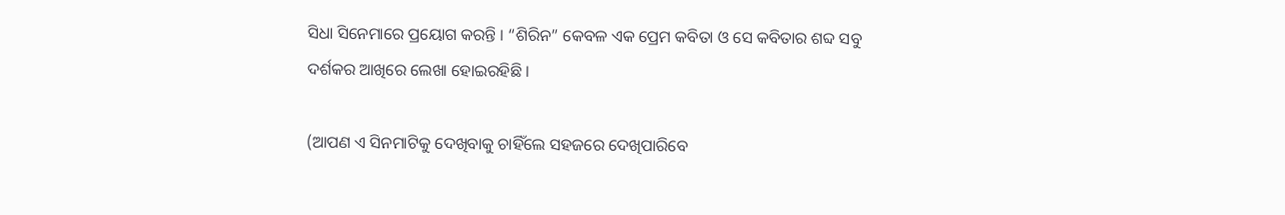ସିଧା ସିନେମାରେ ପ୍ରୟୋଗ କରନ୍ତି । “ଶିରିନ” କେବଳ ଏକ ପ୍ରେମ କବିତା ଓ ସେ କବିତାର ଶବ୍ଦ ସବୁ ଦର୍ଶକର ଆଖିରେ ଲେଖା ହୋଇରହିଛି ।

(ଆପଣ ଏ ସିନମାଟିକୁ ଦେଖିବାକୁ ଚାହିଁଲେ ସହଜରେ ଦେଖିପାରିବେ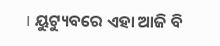। ୟୁଟ୍ୟୁବରେ ଏହା ଆଜି ବି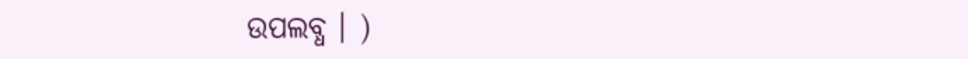ଉପଲବ୍ଧ । )